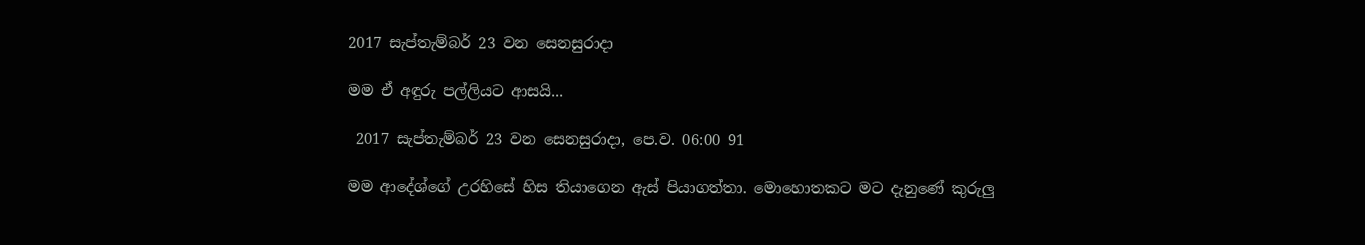2017 සැප්තැම්බර් 23 වන සෙනසුරාදා

මම ඒ අඳුරු පල්ලියට ආසයි...

 2017 සැප්තැම්බර් 23 වන සෙනසුරාදා, පෙ.ව. 06:00 91

මම ආදේශ්ගේ උරහිසේ හිස තියාගෙන ඇස් පියාගත්තා. මොහොතකට මට දැනුණේ කුරුලු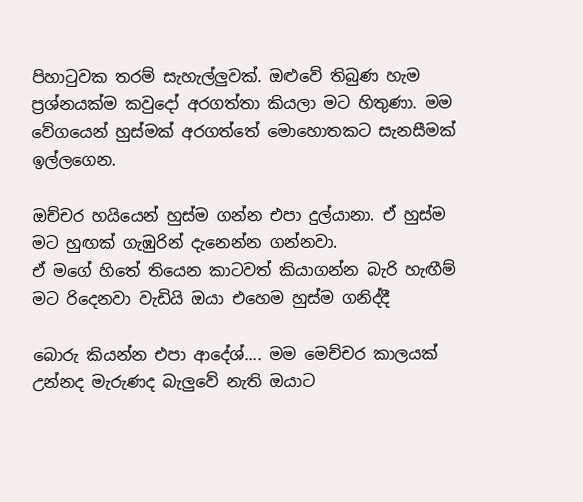පිහාටුවක තරම් සැහැල්ලුවක්. ඔළුවේ තිබුණ හැම ප්‍රශ්නයක්ම කවුදෝ අරගත්තා කියලා මට හිතුණා. මම වේගයෙන් හුස්මක් අරගත්තේ මොහොතකට සැනසීමක් ඉල්ලගෙන.

ඔච්චර හයියෙන් හුස්ම ගන්න එපා දුල්යානා. ඒ හුස්ම මට හුඟක් ගැඹුරින් දැනෙන්න ගන්නවා.
ඒ මගේ හිතේ තියෙන කාටවත් කියාගන්න බැරි හැඟීම්
මට රිදෙනවා වැඩියි ඔයා එහෙම හුස්ම ගනිද්දී

බොරු කියන්න එපා ආදේශ්.... මම මෙච්චර කාලයක් උන්නද මැරුණද බැලුවේ නැති ඔයාට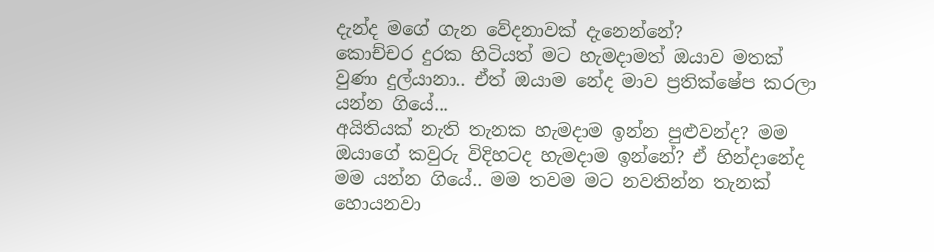දැන්ද මගේ ගැන වේදනාවක් දැනෙන්නේ?
කොච්චර දුරක හිටියත් මට හැමදාමත් ඔයාව මතක් වුණා දුල්යානා.. ඒත් ඔයාම නේද මාව ප්‍රතික්ෂේප කරලා යන්න ගියේ...
අයිතියක් නැති තැනක හැමදාම ඉන්න පුළුවන්ද? මම ඔයාගේ කවුරු විදිහටද හැමදාම ඉන්නේ? ඒ හින්දානේද මම යන්න ගියේ.. මම තවම මට නවතින්න තැනක් හොයනවා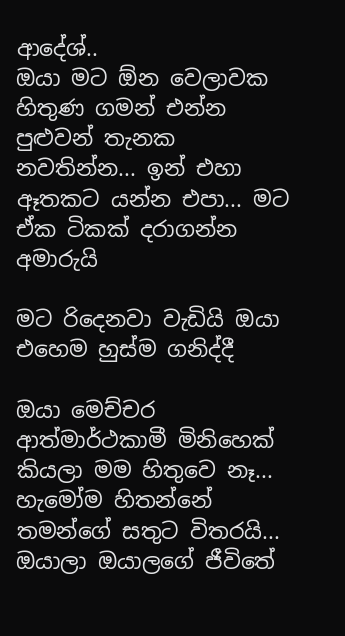ආදේශ්..
ඔයා මට ඕන වෙලාවක හිතුණ ගමන් එන්න පුළුවන් තැනක නවතින්න... ඉන් එහා ඈතකට යන්න එපා... මට ඒක ටිකක් දරාගන්න අමාරුයි

මට රිදෙනවා වැඩියි ඔයා එහෙම හුස්ම ගනිද්දී

ඔයා මෙච්චර ආත්මාර්ථකාමී මිනිහෙක් කියලා මම හිතුවෙ නෑ... හැමෝම හිතන්නේ තමන්ගේ සතුට විතරයි... ඔයාලා ඔයාලගේ ජීවිතේ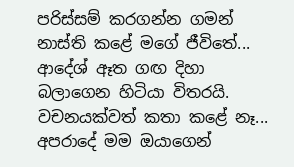පරිස්සම් කරගන්න ගමන් නාස්ති කළේ මගේ ජීවිතේ...
ආදේශ් ඈත ගඟ දිහා බලාගෙන හිටියා විතරයි. වචනයක්වත් කතා කළේ නෑ...
අපරාදේ මම ඔයාගෙන්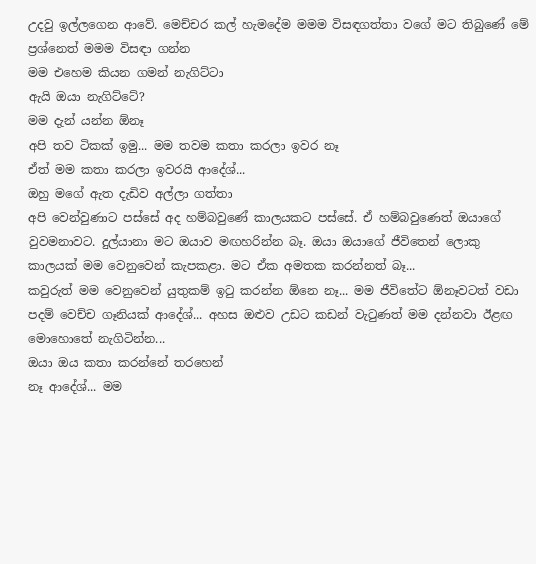උදවු ඉල්ලගෙන ආවේ. මෙච්චර කල් හැමදේම මමම විසඳගත්තා වගේ මට තිබුණේ මේ ප්‍රශ්නෙත් මමම විසඳා ගන්න
මම එහෙම කියන ගමන් නැගිට්ටා
ඇයි ඔයා නැගිට්ටේ?
මම දැන් යන්න ඕනෑ
අපි තව ටිකක් ඉමු... මම තවම කතා කරලා ඉවර නෑ
ඒත් මම කතා කරලා ඉවරයි ආදේශ්...
ඔහු මගේ ඇත දැඩිව අල්ලා ගත්තා
අපි වෙන්වුණාට පස්සේ අද හම්බවුණේ කාලයකට පස්සේ. ඒ හම්බවුණෙත් ඔයාගේ වුවමනාවට. දුල්යානා මට ඔයාව මඟහරින්න බෑ. ඔයා ඔයාගේ ජීවිතෙන් ලොකු කාලයක් මම වෙනුවෙන් කැපකළා. මට ඒක අමතක කරන්නත් බෑ...
කවුරුත් මම වෙනුවෙන් යුතුකම් ඉටු කරන්න ඕනෙ නෑ... මම ජීවිතේට ඕනෑවටත් වඩා පදම් වෙච්ච ගෑනියක් ආදේශ්... අහස ඔළුව උඩට කඩන් වැටුණත් මම දන්නවා ඊළඟ මොහොතේ නැගිටින්න...
ඔයා ඔය කතා කරන්නේ තරහෙන්
නෑ ආදේශ්... මම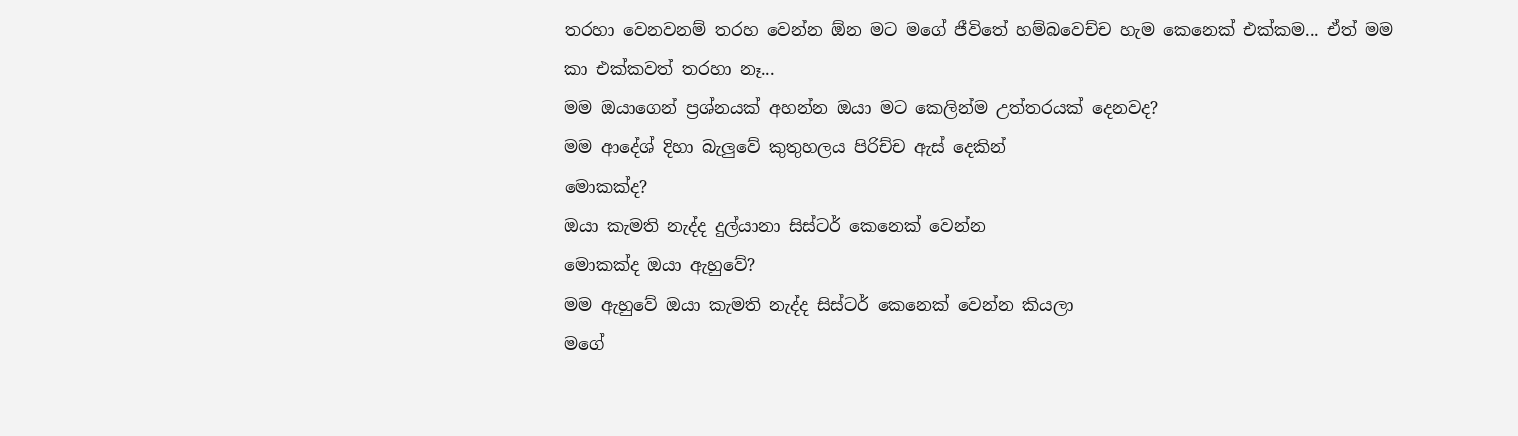තරහා වෙනවනම් තරහ වෙන්න ඕන මට මගේ ජීවිතේ හම්බවෙච්ච හැම කෙනෙක් එක්කම... ඒත් මම කා එක්කවත් තරහා නෑ...
මම ඔයාගෙන් ප්‍රශ්නයක් අහන්න ඔයා මට කෙලින්ම උත්තරයක් දෙනවද?
මම ආදේශ් දිහා බැලුවේ කුතුහලය පිරිච්ච ඇස් දෙකින්
මොකක්ද?
ඔයා කැමති නැද්ද දුල්යානා සිස්ටර් කෙනෙක් වෙන්න
මොකක්ද ඔයා ඇහුවේ?
මම ඇහුවේ ඔයා කැමති නැද්ද සිස්ටර් කෙනෙක් වෙන්න කියලා
මගේ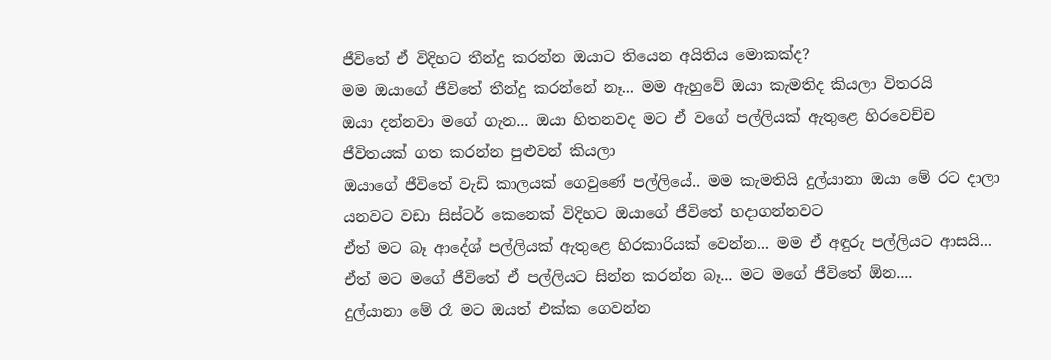ජීවිතේ ඒ විදිහට තීන්දු කරන්න ඔයාට තියෙන අයිතිය මොකක්ද?
මම ඔයාගේ ජීවිතේ තීන්දු කරන්නේ නෑ... මම ඇහුවේ ඔයා කැමතිද කියලා විතරයි
ඔයා දන්නවා මගේ ගැන... ඔයා හිතනවද මට ඒ වගේ පල්ලියක් ඇතුළෙ හිරවෙච්ච ජීවිතයක් ගත කරන්න පුළුවන් කියලා
ඔයාගේ ජීවිතේ වැඩි කාලයක් ගෙවුණේ පල්ලියේ.. මම කැමතියි දුල්යානා ඔයා මේ රට දාලා යනවට වඩා සිස්ටර් කෙනෙක් විදිහට ඔයාගේ ජීවිතේ හදාගන්නවට
ඒත් මට බෑ ආදේශ් පල්ලියක් ඇතුළෙ හිරකාරියක් වෙන්න... මම ඒ අඳුරු පල්ලියට ආසයි... ඒත් මට මගේ ජීවිතේ ඒ පල්ලියට සින්න කරන්න බෑ... මට මගේ ජීවිතේ ඕන....
දුල්යානා මේ රෑ මට ඔයත් එක්ක ගෙවන්න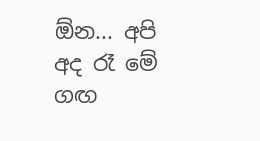ඕන... අපි අද රෑ මේ ගඟ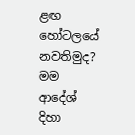ළඟ හෝටලයේ නවතිමුද?
මම ආදේශ් දිහා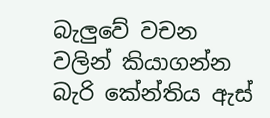බැලුවේ වචන වලින් කියාගන්න බැරි කේන්තිය ඇස්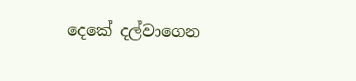දෙකේ දල්වාගෙන